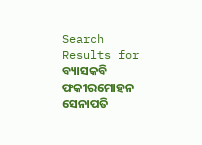Search Results for ବ୍ୟାସକବି ଫକୀରମୋହନ ସେନାପତି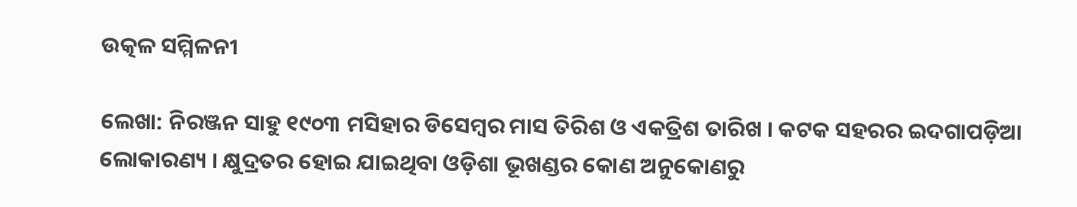ଉତ୍କଳ ସମ୍ମିଳନୀ

ଲେଖା: ନିରଞ୍ଜନ ସାହୁ ୧୯୦୩ ମସିହାର ଡିସେମ୍ବର ମାସ ତିରିଶ ଓ ଏକତ୍ରିଶ ତାରିଖ । କଟକ ସହରର ଇଦଗାପଡ଼ିଆ ଲୋକାରଣ୍ୟ । କ୍ଷୁଦ୍ରତର ହୋଇ ଯାଇଥିବା ଓଡ଼ିଶା ଭୂଖଣ୍ଡର କୋଣ ଅନୁକୋଣରୁ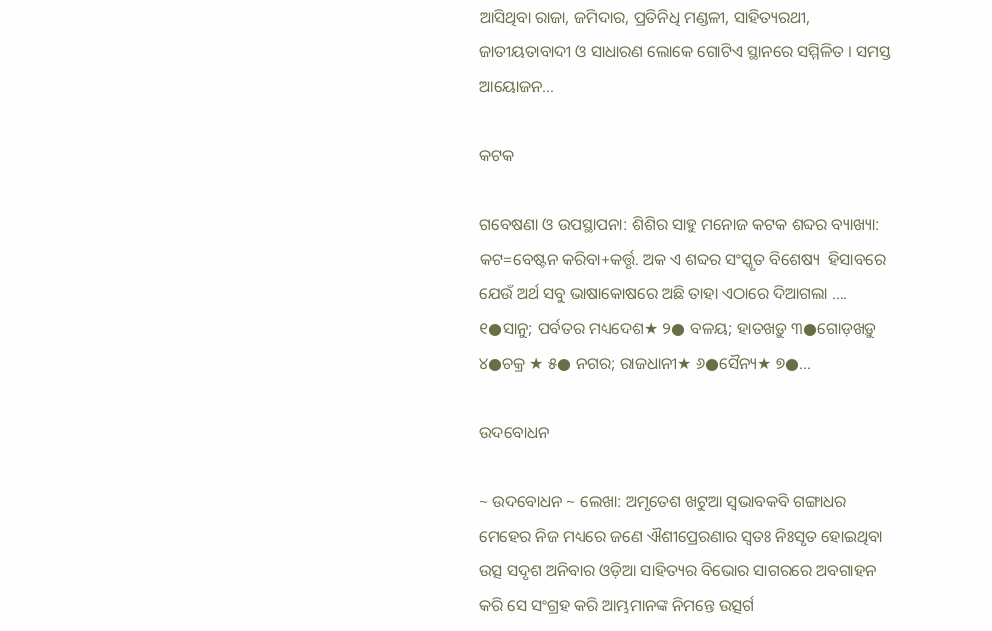ଆସିଥିବା ରାଜା, ଜମିଦାର, ପ୍ରତିନିଧି ମଣ୍ଡଳୀ, ସାହିତ୍ୟରଥୀ, ଜାତୀୟତାବାଦୀ ଓ ସାଧାରଣ ଲୋକେ ଗୋଟିଏ ସ୍ଥାନରେ ସମ୍ମିଳିତ । ସମସ୍ତ ଆୟୋଜନ…

କଟକ

ଗବେଷଣା ଓ ଉପସ୍ଥାପନା: ଶିଶିର ସାହୁ ମନୋଜ କଟକ ଶବ୍ଦର ବ୍ୟାଖ୍ୟା: କଟ=ବେଷ୍ଟନ କରିବା+କର୍ତ୍ତୃ. ଅକ ଏ ଶବ୍ଦର ସଂସ୍କୃତ ବିଶେଷ୍ୟ  ହିସାବରେ ଯେଉଁ ଅର୍ଥ ସବୁ ଭାଷାକୋଷରେ ଅଛି ତାହା ଏଠାରେ ଦିଆଗଲା …. ୧●ସାନୁ; ପର୍ବତର ମଧ୍ୟଦେଶ★ ୨● ବଳୟ; ହାତଖଡ଼ୁ ୩●ଗୋଡ଼ଖଡ଼ୁ ୪●ଚକ୍ର ★ ୫● ନଗର; ରାଜଧାନୀ★ ୬●ସୈନ୍ୟ★ ୭●…

ଉଦବୋଧନ

~ ଉଦବୋଧନ ~ ଲେଖା: ଅମୃତେଶ ଖଟୁଆ ସ୍ଵଭାବକବି ଗଙ୍ଗାଧର ମେହେର ନିଜ ମଧ୍ୟରେ ଜଣେ ଐଶୀପ୍ରେରଣାର ସ୍ଵତଃ ନିଃସୃତ ହୋଇଥିବା ଉତ୍ସ ସଦୃଶ ଅନିବାର ଓଡ଼ିଆ ସାହିତ୍ୟର ବିଭୋର ସାଗରରେ ଅବଗାହନ କରି ସେ ସଂଗ୍ରହ କରି ଆମ୍ଭମାନଙ୍କ ନିମନ୍ତେ ଉତ୍ସର୍ଗ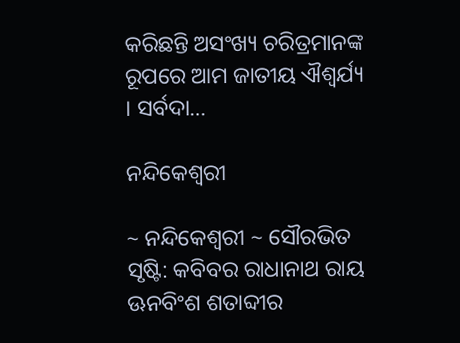କରିଛନ୍ତି ଅସଂଖ୍ୟ ଚରିତ୍ରମାନଙ୍କ ରୂପରେ ଆମ ଜାତୀୟ ଐଶ୍ଵର୍ଯ୍ୟ । ସର୍ବଦା…

ନନ୍ଦିକେଶ୍ଵରୀ

~ ନନ୍ଦିକେଶ୍ଵରୀ ~ ସୌରଭିତ ସୃଷ୍ଟି: କବିବର ରାଧାନାଥ ରାୟ ଊନବିଂଶ ଶତାବ୍ଦୀର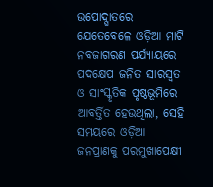ଉପୋଦ୍ଘାତରେ ଯେତେବେଳେ ଓଡ଼ିଆ ମାଟି ନବଜାଗରଣ ପର୍ଯ୍ୟାୟରେ ପଦକ୍ଷେପ ଜନିତ ସାରସ୍ଵତ ଓ ସାଂସ୍କୃତିକ ପୃଷ୍ଠଭୂମିରେ ଆବର୍ତ୍ତିତ ହେଉଥିଲା, ସେହି ସମୟରେ ଓଡ଼ିଆ ଜନପ୍ରାଣକୁ ପରମୁଖାପେକ୍ଷୀ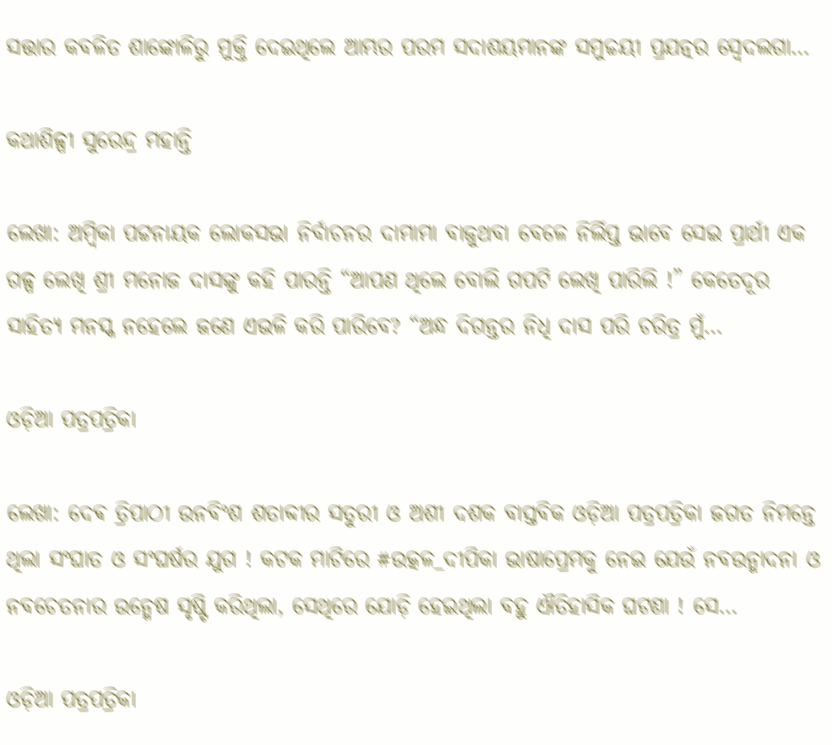ସତ୍ତାର କବଳିତ ଶାଙ୍କୋଳିରୁ ମୁକ୍ତି ଦେଇଥିଲେ ଆମ୍ଭର ପରମ ସଦାଶୟମାନଙ୍କ ସମୁଚ୍ଚୟୀ ପ୍ରଯତ୍ନର ସ୍ଵେଦଲଗା…

କଥାଶିଳ୍ପୀ ସୁରେନ୍ଦ୍ର ମହାନ୍ତି

ଲେଖା: ଅମ୍ବିକା ପଟ୍ଟନାୟକ ଲୋକସଭା ନିର୍ବାଚନର ଦାମାମା ବାଜୁଥବା ବେଳେ ନିର୍ଲିପ୍ତ ଭାବେ ସେଇ ପ୍ରାର୍ଥୀ ଏକ ଗଳ୍ପ ଲେଖି ଶ୍ରୀ ମନୋଜ ଦାସଙ୍କୁ କହି ପାରନ୍ତି “ଆପଣ ଥିଲେ ବୋଲି ଗପଟି ଲେଖି ପାରିଲି !” କେତେଦୂର ସାହିତ୍ୟ ମନସ୍କ ନହେଲେ ଜଣେ ଏଭଳି କରି ପାରିବେ? “ଅନ୍ଧ ଦିଗନ୍ତର ନିଧି ଦାସ ପରି ଚରିତ୍ର ମୁଁ…

ଓଡ଼ିଆ ପତ୍ରପତ୍ରିକା

ଲେଖା: ଦେଵ ତ୍ରିପାଠୀ ଉନବିଂଶ ଶତାବ୍ଦୀର ସତୁରୀ ଓ ଅଶୀ ଦଶକ ବାସ୍ତବିକ ଓଡ଼ିଆ ପତ୍ରପତ୍ରିକା ଜଗତ ନିମନ୍ତେ ଥିଲା ସଂଘାତ ଓ ସଂଘର୍ଷର ଯୁଗ ! କଟକ ମାଟିରେ #ଉତ୍କଳ_ଦୀପିକା ଭାଷାପ୍ରେମକୁ ନେଇ ଯେଉଁ ନବଉନ୍ମାଦନା ଓ ନବଚେତନାର ଉନ୍ମେଷ ସୃଷ୍ଟି କରିଥିଲା, ସେଥିରେ ଯୋଡ଼ି ହେଇଥିଲା ବହୁ ଐତିହାସିକ ଘଟଣା ! ସେ…

ଓଡ଼ିଆ ପତ୍ରପତ୍ରିକା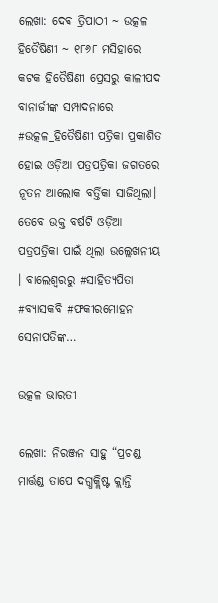ଲେଖା: ଦେଵ ତ୍ରିପାଠୀ ~ ଉତ୍କଳ ହିତୈଷିଣୀ ~ ୧୮୬୮ ମସିହାରେ କଟକ ହିତୈଷିଣୀ ପ୍ରେସରୁ କାଳୀପଦ ବାନାର୍ଜୀଙ୍କ ସମ୍ପାଦନାରେ #ଉତ୍କଳ_ହିତୈଷିଣୀ ପତ୍ରିକା ପ୍ରକାଶିତ ହୋଇ ଓଡ଼ିଆ ପତ୍ରପତ୍ରିକା ଜଗତରେ ନୂତନ ଆଲୋକ ବର୍ତ୍ତିକା ସାଜିଥିଲା। ତେବେ ଉକ୍ତ ବର୍ଷଟି ଓଡ଼ିଆ ପତ୍ରପତ୍ରିକା ପାଇଁ ଥିଲା ଉଲ୍ଲେଖନୀୟ । ବାଲେଶ୍ଵରରୁ #ସାହିତ୍ୟପିତା #ବ୍ୟାସକବି #ଫକୀରମୋହନ ସେନାପତିଙ୍କ…

ଉତ୍କଳ ଭାରତୀ

ଲେଖା: ନିରଞ୍ଜନ ସାହୁ “ପ୍ରଚଣ୍ଡ ମାର୍ତ୍ତଣ୍ଡ ତାପେ ଦଗ୍ଧକ୍ଲିଷ୍ଟ କ୍ଲାନ୍ତି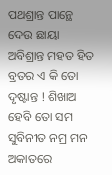ପଥଶ୍ରାନ୍ତ ପାନ୍ଥେ ଦେଉ ଛାୟା ଅବିଶ୍ରାନ୍ତ ମହତ ହିତ ବ୍ରତର ଏ କି ତୋ ଦୃଷ୍ଟାନ୍ତ ! ଶିଖାଅ ହେବି ତୋ ସମ ସୁବିନୀତ ନମ୍ର ମନ ଅକାତରେ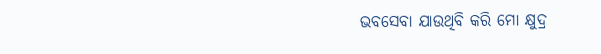ଭବସେବା ଯାଉଥିବି କରି ମୋ କ୍ଷୁଦ୍ର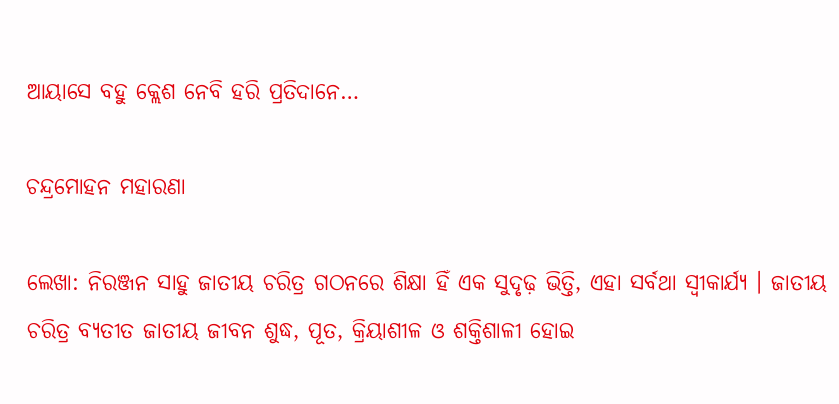ଆୟାସେ ବହୁ କ୍ଲେଶ ନେବି ହରି ପ୍ରତିଦାନେ…

ଚନ୍ଦ୍ରମୋହନ ମହାରଣା

ଲେଖା: ନିରଞ୍ଜନ ସାହୁ ଜାତୀୟ ଚରିତ୍ର ଗଠନରେ ଶିକ୍ଷା ହିଁ ଏକ ସୁଦୃଢ଼ ଭିତ୍ତି, ଏହା ସର୍ବଥା ସ୍ଵୀକାର୍ଯ୍ୟ । ଜାତୀୟ ଚରିତ୍ର ବ୍ୟତୀତ ଜାତୀୟ ଜୀବନ ଶୁଦ୍ଧ, ପୂତ, କ୍ରିୟାଶୀଳ ଓ ଶକ୍ତିଶାଳୀ ହୋଇ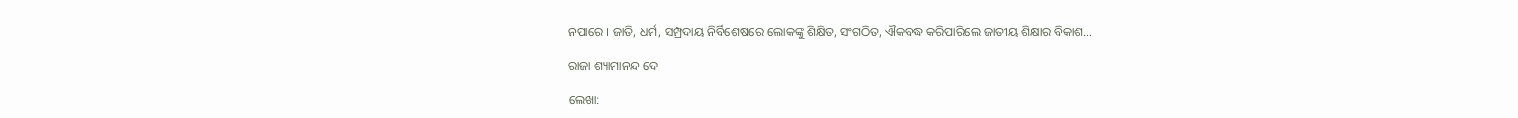ନପାରେ । ଜାତି, ଧର୍ମ, ସମ୍ପ୍ରଦାୟ ନିର୍ବିଶେଷରେ ଲୋକଙ୍କୁ ଶିକ୍ଷିତ, ସଂଗଠିତ, ଐକବଦ୍ଧ କରିପାରିଲେ ଜାତୀୟ ଶିକ୍ଷାର ବିକାଶ…

ରାଜା ଶ୍ୟାମାନନ୍ଦ ଦେ

ଲେଖା: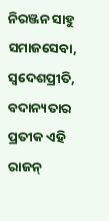ନିରଞ୍ଜନ ସାହୁ ସମାଜସେବା, ସ୍ବଦେଶପ୍ରୀତି, ବଦାନ୍ୟତାର ପ୍ରତୀକ ଏହି ରାଜନ୍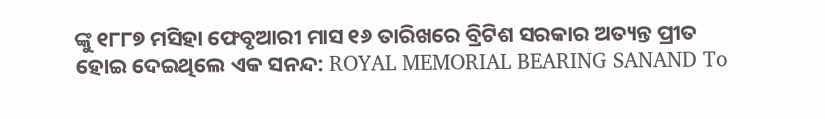ଙ୍କୁ ୧୮୮୭ ମସିହା ଫେବୃଆରୀ ମାସ ୧୬ ତାରିଖରେ ବ୍ରିଟିଶ ସରକାର ଅତ୍ୟନ୍ତ ପ୍ରୀତ ହୋଇ ଦେଇଥିଲେ ଏକ ସନନ୍ଦ: ROYAL MEMORIAL BEARING SANAND To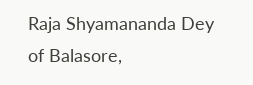Raja Shyamananda Dey of Balasore,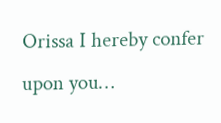Orissa I hereby confer upon you…